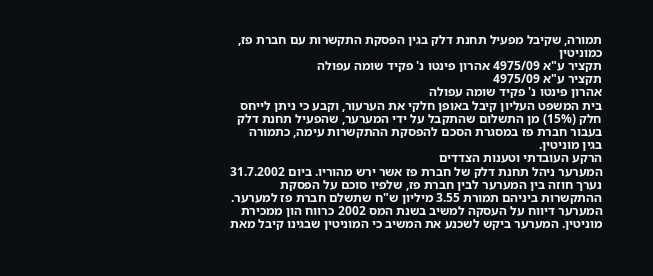תמורה, שקיבל מפעיל תחנת דלק בגין הפסקת התקשרות עם חברת פז, כמוניטין
תקציר ע"א 4975/09 אהרון פינטו נ' פקיד שומה עפולה
תקציר ע"א 4975/09
אהרון פינטו נ' פקיד שומה עפולה
בית המשפט העליון קיבל באופן חלקי את הערעור, וקבע כי ניתן לייחס חלק (15%) מן התשלום שהתקבל על ידי המערער, שהפעיל תחנת דלק בעבור חברת פז במסגרת הסכם להפסקת ההתקשרות עימה, כתמורה בגין מוניטין.
הרקע העובדתי וטענות הצדדים
המערער ניהל תחנת דלק של חברת פז אשר ירש מהוריו. ביום 31.7.2002 נערך חוזה בין המערער לבין חברת פז, שלפיו סוכם על הפסקת ההתקשרות ביניהם תמורת 3.55 מיליון ש"ח שתשלם חברת פז למערער. המערער דיווח על העסקה למשיב בשנת המס 2002 כרווח הון ממכירת מוניטין. המערער ביקש לשכנע את המשיב כי המוניטין שבגינו קיבל מאת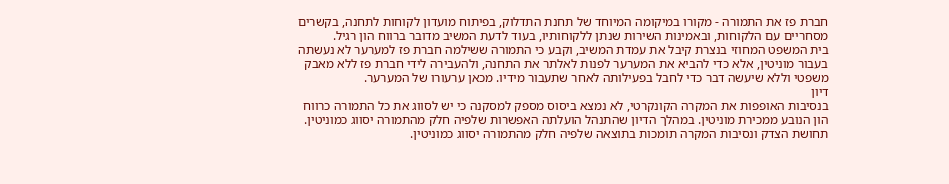חברת פז את התמורה - מקורו במיקומה המיוחד של תחנת התדלוק, בפיתוח מועדון לקוחות לתחנה, בקשרים מסחריים עם הלקוחות, ובאמינות השירות שנתן ללקוחותיו, בעוד לדעת המשיב מדובר ברווח הון רגיל.
בית המשפט המחוזי בנצרת קיבל את עמדת המשיב, וקבע כי התמורה ששילמה חברת פז למערער לא נעשתה בעבור מוניטין, אלא כדי להביא את המערער לפנות לאלתר את התחנה, ולהעבירה לידי חברת פז ללא מאבק משפטי וללא שיעשה דבר כדי לחבל בפעילותה לאחר שתעבור מידיו. מכאן ערעורו של המערער.
דיון
בנסיבות האופפות את המקרה הקונקרטי, לא נמצא ביסוס מספק למסקנה כי יש לסווג את כל התמורה כרווח הון הנובע ממכירת מוניטין. במהלך הדיון שהתנהל הועלתה האפשרות שלפיה חלק מהתמורה יסווג כמוניטין. תחושת הצדק ונסיבות המקרה תומכות בתוצאה שלפיה חלק מהתמורה יסווג כמוניטין.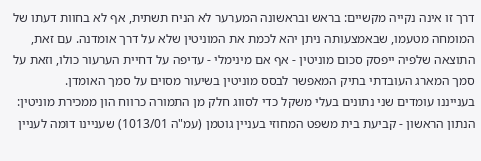דרך זו אינה נקייה מקשיים: בראש ובראשונה המערער לא הניח תשתית, אף לא בחוות דעתו של המומחה מטעמו, שבאמצעותה ניתן יהא לכמת את המוניטין שלא על דרך אומדנה. עם זאת, התוצאה שלפיה ייפסק סכום מוניטין - אף אם מינימלי - עדיפה על דחיית הערעור כולו, וזאת על סמך המארג העובדתי בתיק המאפשר לבסס מוניטין בשיעור מסוים על סמך האומדן.
בענייננו עומדים שני נתונים בעלי משקל כדי לסווג חלק מן התמורה כרווח הון ממכירת מוניטין: הנתון הראשון - קביעת בית משפט המחוזי בעניין גוטמן (עמ"ה 1013/01) שעניינו דומה לעניין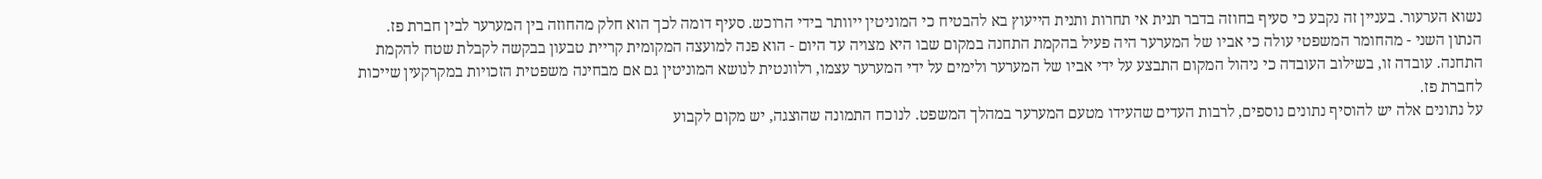נשוא הערעור. בעניין זה נקבע כי סעיף בחוזה בדבר תנית אי תחרות ותנית הייעוץ בא להבטיח כי המוניטין ייוותר בידי הרוכש. סעיף דומה לכך הוא חלק מהחוזה בין המערער לבין חברת פז.
הנתון השני - מהחומר המשפטי עולה כי אביו של המערער היה פעיל בהקמת התחנה במקום שבו היא מצויה עד היום - הוא פנה למועצה המקומית קריית טבעון בבקשה לקבלת שטח להקמת התחנה. עובדה זו, בשילוב העובדה כי ניהול המקום התבצע על ידי אביו של המערער ולימים על ידי המערער עצמו, רלוונטית לנושא המוניטין גם אם מבחינה משפטית הזכויות במקרקעין שייכות לחברת פז.
על נתונים אלה יש להוסיף נתונים נוספים, לרבות העדים שהעידו מטעם המערער במהלך המשפט. לנוכח התמונה שהוצגה, יש מקום לקבוע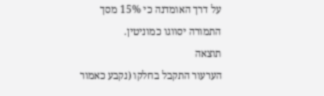על דרך האומדנה כי 15% מסך התמורה יסווגו כמוניטין.
תוצאה
הערעור התקבל בחלקו (נקבע כאמור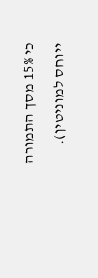כי 15% מסך התמורה ייוחס למוניטין).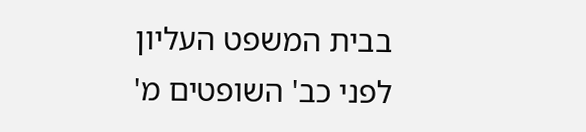בבית המשפט העליון
לפני כב' השופטים מ'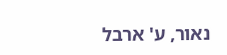נאור, ע' ארבל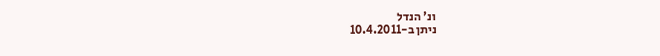ונ' הנדל
ניתן ב-10.4.2011